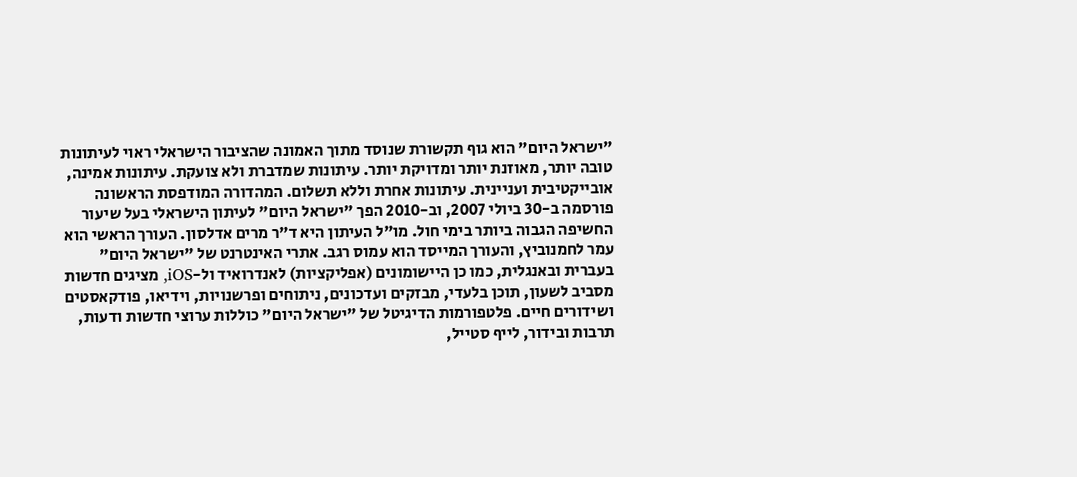"ישראל היום" הוא גוף תקשורת שנוסד מתוך האמונה שהציבור הישראלי ראוי לעיתונות טובה יותר, מאוזנת יותר ומדויקת יותר. עיתונות שמדברת ולא צועקת. עיתונות אמינה, אובייקטיבית ועניינית. עיתונות אחרת וללא תשלום. המהדורה המודפסת הראשונה פורסמה ב-30 ביולי 2007, וב-2010 הפך "ישראל היום" לעיתון הישראלי בעל שיעור החשיפה הגבוה ביותר בימי חול. מו"ל העיתון היא ד"ר מרים אדלסון. העורך הראשי הוא עמר לחמנוביץ, והעורך המייסד הוא עמוס רגב. אתרי האינטרנט של "ישראל היום" בעברית ובאנגלית, כמו כן היישומונים (אפליקציות) לאנדרואיד ול-iOS, מציגים חדשות מסביב לשעון, תוכן בלעדי, מבזקים ועדכונים, ניתוחים ופרשנויות, וידיאו, פודקאסטים ושידורים חיים. פלטפורמות הדיגיטל של "ישראל היום" כוללות ערוצי חדשות ודעות, תרבות ובידור, לייף סטייל,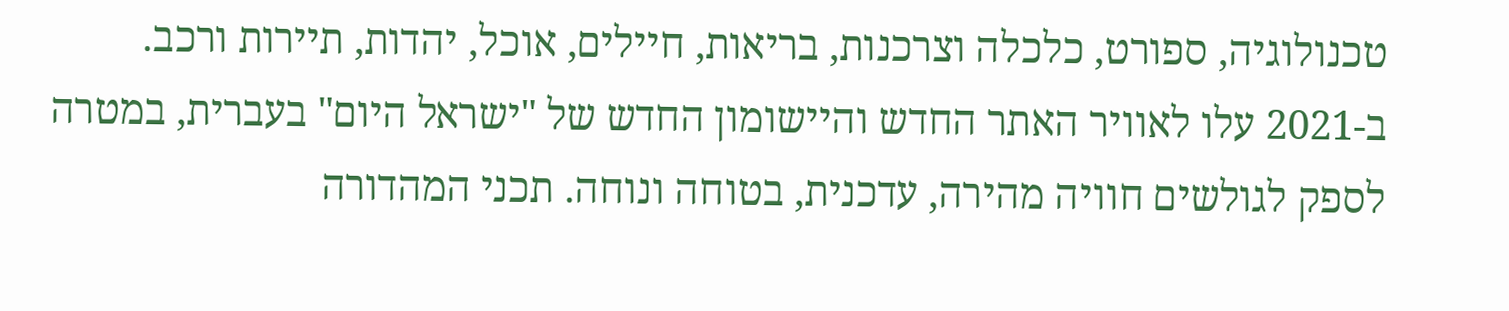טכנולוגיה, ספורט, כלכלה וצרכנות, בריאות, חיילים, אוכל, יהדות, תיירות ורכב. ב-2021 עלו לאוויר האתר החדש והיישומון החדש של "ישראל היום" בעברית, במטרה לספק לגולשים חוויה מהירה, עדכנית, בטוחה ונוחה. תכני המהדורה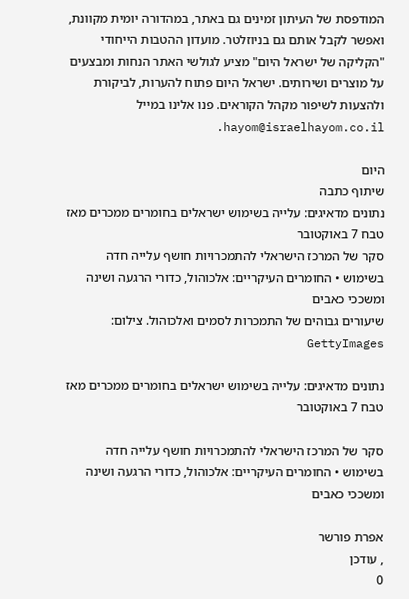המודפסת של העיתון זמינים גם באתר, במהדורה יומית מקוונת, ואפשר לקבל אותם גם בניוזלטר. מועדון ההטבות הייחודי "הקליקה של ישראל היום" מציע לגולשי האתר הנחות ומבצעים על מוצרים ושירותים. ישראל היום פתוח להערות, לביקורת ולהצעות לשיפור מקהל הקוראים. פנו אלינו במייל hayom@israelhayom.co.il.

היום
שיתוף כתבה
נתונים מדאיגים: עלייה בשימוש ישראלים בחומרים ממכרים מאז טבח 7 באוקטובר
סקר של המרכז הישראלי להתמכרויות חושף עלייה חדה בשימוש • החומרים העיקריים: אלכוהול, כדורי הרגעה ושינה ומשככי כאבים
שיעורים גבוהים של התמכרות לסמים ואלכוהול. צילום: GettyImages

נתונים מדאיגים: עלייה בשימוש ישראלים בחומרים ממכרים מאז טבח 7 באוקטובר

סקר של המרכז הישראלי להתמכרויות חושף עלייה חדה בשימוש • החומרים העיקריים: אלכוהול, כדורי הרגעה ושינה ומשככי כאבים

אפרת פורשר
, עודכן
0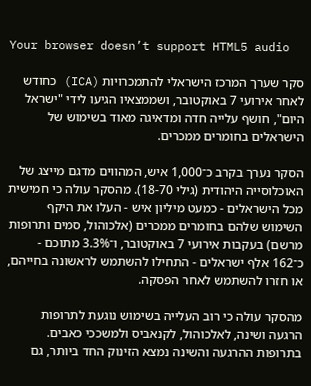Your browser doesn’t support HTML5 audio

סקר שערך המרכז הישראלי להתמכרויות (ICA) כחודש לאחר אירועי 7 באוקטובר, ושממצאיו הגיעו לידי "ישראל היום", חושף עלייה חדה ומדאיגה מאוד בשימוש של הישראלים בחומרים ממכרים.

הסקר נערך בקרב כ־1,000 איש, המהווים מדגם מייצג של האוכלוסייה היהודית (גילי 18-70). מהסקר עולה כי חמישית מכל הישראלים - כמעט מיליון איש - העלו את היקף השימוש שלהם בחומרים ממכרים (אלכוהול, סמים ותרופות מרשם) בעקבות אירועי 7 באוקטובר, ו־3.3% מתוכם - כ־162 אלף ישראלים - התחילו להשתמש לראשונה בחייהם, או חזרו להשתמש לאחר הפסקה.

מהסקר עולה כי רוב העלייה בשימוש נוגעת לתרופות הרגעה ושינה, לאלכוהול, לקנאביס ולמשככי כאבים. בתרופות ההרגעה והשינה נמצא הזינוק החד ביותר, גם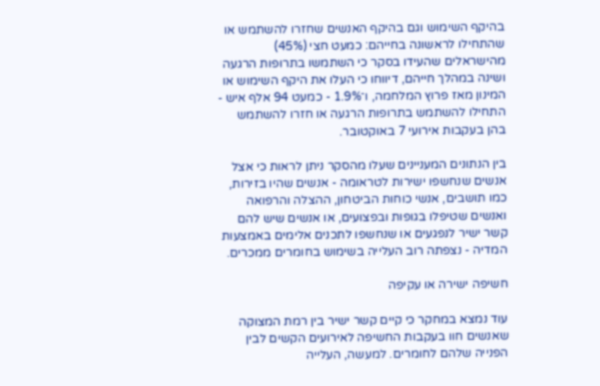בהיקף השימוש וגם בהיקף האנשים שחזרו להשתמש או שהתחילו לראשונה בחייהם: כמעט חצי (45%) מהישראלים שהעידו בסקר כי השתמשו בתרופות הרגעה ושינה במהלך חייהם, דיווחו כי העלו את היקף השימוש או המינון מאז פרוץ המלחמה, ו־1.9% - כמעט 94 אלף איש - התחילו להשתמש בתרופות הרגעה או חזרו להשתמש בהן בעקבות אירועי 7 באוקטובר.

בין הנתונים המעניינים שעלו מהסקר ניתן לראות כי אצל אנשים שנחשפו ישירות לטראומה - אנשים שהיו בזירות, כמו תושבים, אנשי כוחות הביטחון, ההצלה והרפואה ואנשים שטיפלו בגופות ובפצועים, או אנשים שיש להם קשר ישיר לנפגעים או שנחשפו לתכנים אלימים באמצעות המדיה - נצפתה רוב העלייה בשימוש בחומרים ממכרים.

חשיפה ישירה או עקיפה

עוד נמצא במחקר כי קיים קשר ישיר בין רמת המצוקה שאנשים חוו בעקבות החשיפה לאירועים הקשים לבין הפנייה שלהם לחומרים. למעשה, העלייה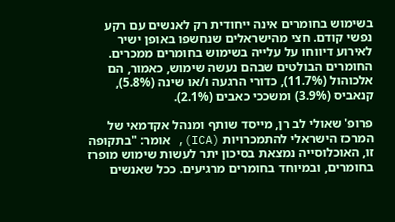בשימוש בחומרים אינה ייחודית רק לאנשים עם רקע נפשי קודם. חצי מהישראלים שנחשפו באופן ישיר לאירוע דיווחו על עלייה בשימוש בחומרים ממכרים. החומרים הבולטים שבהם נעשה שימוש, כאמור, הם אלכוהול (11.7%), כדורי הרגעה ו/או שינה (5.8%), קנאביס (3.9%) ומשככי כאבים (2.1%).

פרופ' שאולי לב רן, מייסד שותף ומנהל אקדמאי של המרכז הישראלי להתמכרויות (ICA), אומר: "בתקופה זו, האוכלוסייה נמצאת בסיכון יתר לעשות שימוש מופרז בחומרים, ובמיוחד בחומרים מרגיעים. ככל שאנשים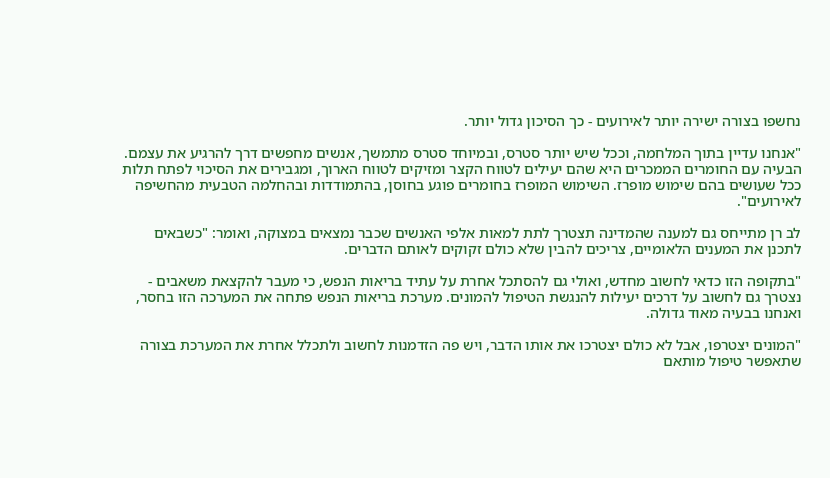נחשפו בצורה ישירה יותר לאירועים - כך הסיכון גדול יותר.

"אנחנו עדיין בתוך המלחמה, וככל שיש יותר סטרס, ובמיוחד סטרס מתמשך, אנשים מחפשים דרך להרגיע את עצמם. הבעיה עם החומרים הממכרים היא שהם יעילים לטווח הקצר ומזיקים לטווח הארוך, ומגבירים את הסיכוי לפתח תלות ככל שעושים בהם שימוש מופרז. השימוש המופרז בחומרים פוגע בחוסן, בהתמודדות ובהחלמה הטבעית מהחשיפה לאירועים".

לב רן מתייחס גם למענה שהמדינה תצטרך לתת למאות אלפי האנשים שכבר נמצאים במצוקה, ואומר: "כשבאים לתכנן את המענים הלאומיים, צריכים להבין שלא כולם זקוקים לאותם הדברים.

"בתקופה הזו כדאי לחשוב מחדש, ואולי גם להסתכל אחרת על עתיד בריאות הנפש, כי מעבר להקצאת משאבים - נצטרך גם לחשוב על דרכים יעילות להנגשת הטיפול להמונים. מערכת בריאות הנפש פתחה את המערכה הזו בחסר, ואנחנו בבעיה מאוד גדולה.

"המונים יצטרפו, אבל לא כולם יצטרכו את אותו הדבר, ויש פה הזדמנות לחשוב ולתכלל אחרת את המערכת בצורה שתאפשר טיפול מותאם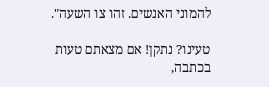להמוני האנשים. זהו צו השעה".

טעינו? נתקן! אם מצאתם טעות בכתבה,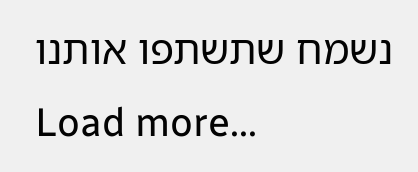נשמח שתשתפו אותנו
Load more...